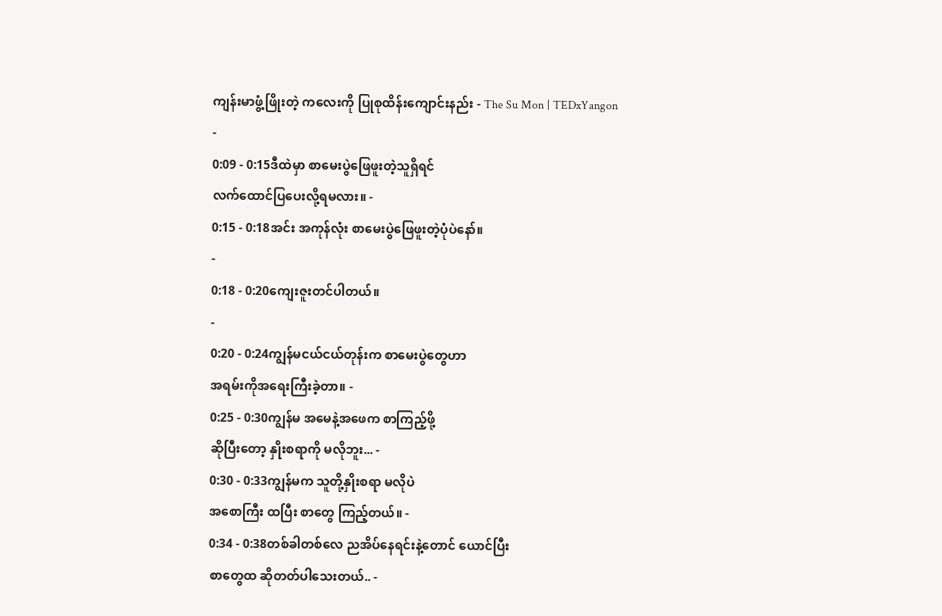ကျန်းမာဖွံ့ဖြိုးတဲ့ ကလေးကို ပြုစုထိန်းကျောင်းနည်း - The Su Mon | TEDxYangon
-
0:09 - 0:15ဒီထဲမှာ စာမေးပွဲဖြေဖူးတဲ့သူရှိရင်
လက်ထောင်ပြပေးလို့ရမလား။ -
0:15 - 0:18အင်း အကုန်လုံး စာမေးပွဲဖြေဖူးတဲ့ပုံပဲနော်။
-
0:18 - 0:20ကျေးဇူးတင်ပါတယ်။
-
0:20 - 0:24ကျွန်မငယ်ငယ်တုန်းက စာမေးပွဲတွေဟာ
အရမ်းကိုအရေးကြီးခဲ့တာ။ -
0:25 - 0:30ကျွန်မ အမေနဲ့အဖေက စာကြည့်ဖို့
ဆိုပြီးတော့ နှိုးစရာကို မလိုဘူး... -
0:30 - 0:33ကျွန်မက သူတို့နှိုးစရာ မလိုပဲ
အစောကြီး ထပြီး စာတွေ ကြည့်တယ်။ -
0:34 - 0:38တစ်ခါတစ်လေ ညအိပ်နေရင်းနဲ့တောင် ယောင်ပြီး
စာတွေထ ဆိုတတ်ပါသေးတယ်.. -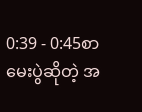0:39 - 0:45စာမေးပွဲဆိုတဲ့ အ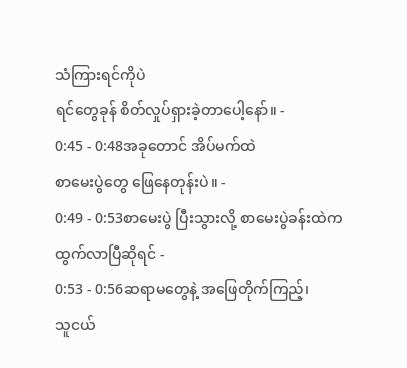သံကြားရင်ကိုပဲ
ရင်တွေခုန် စိတ်လှုပ်ရှားခဲ့တာပေါ့နော်။ -
0:45 - 0:48အခုတောင် အိပ်မက်ထဲ
စာမေးပွဲတွေ ဖြေနေတုန်းပဲ။ -
0:49 - 0:53စာမေးပွဲ ပြီးသွားလို့ စာမေးပွဲခန်းထဲက
ထွက်လာပြီဆိုရင် -
0:53 - 0:56ဆရာမတွေနဲ့ အဖြေတိုက်ကြည့်၊
သူငယ်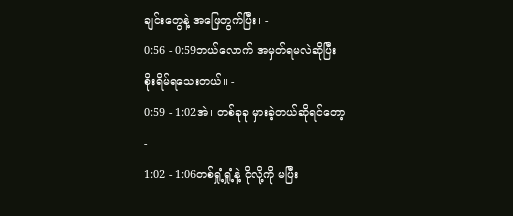ချင်းတွေနဲ့ အဖြေတွက်ပြီး၊ -
0:56 - 0:59ဘယ်လောက် အမှတ်ရမလဲဆိုပြီး
စိုးရိမ်ရသေးတယ်။ -
0:59 - 1:02အဲ၊ တစ်ခုခု မှားခဲ့တယ်ဆိုရင်တော့
-
1:02 - 1:06တစ်ရှုံ့ရှုံ့နဲ့ ငိုလို့ကို မပြီး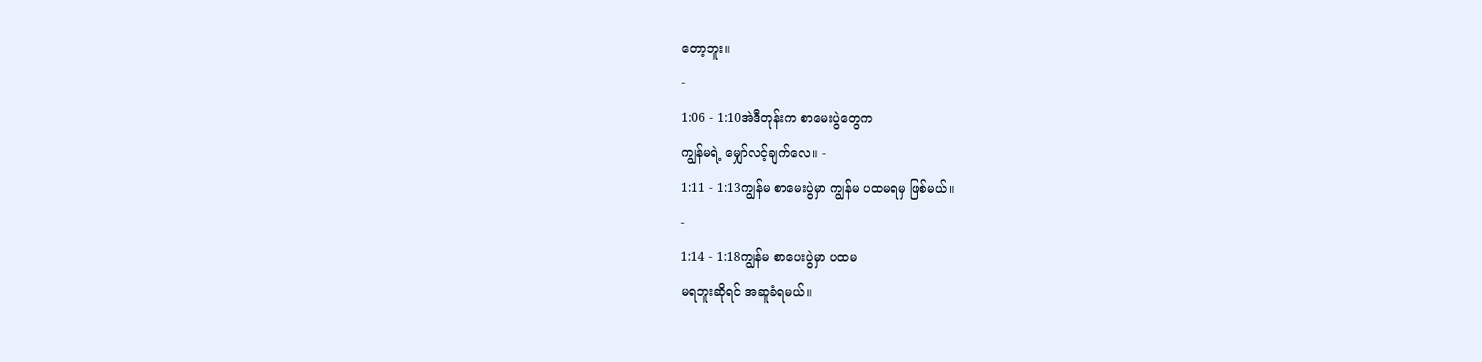တော့ဘူး။
-
1:06 - 1:10အဲဒီတုန်းက စာမေးပွဲတွေက
ကျွန်မရဲ့ မျှော်လင့်ချက်လေ။ -
1:11 - 1:13ကျွန်မ စာမေးပွဲမှာ ကျွန်မ ပထမရမှ ဖြစ်မယ်။
-
1:14 - 1:18ကျွန်မ စာပေးပွဲမှာ ပထမ
မရဘူးဆိုရင် အဆူခံရမယ်။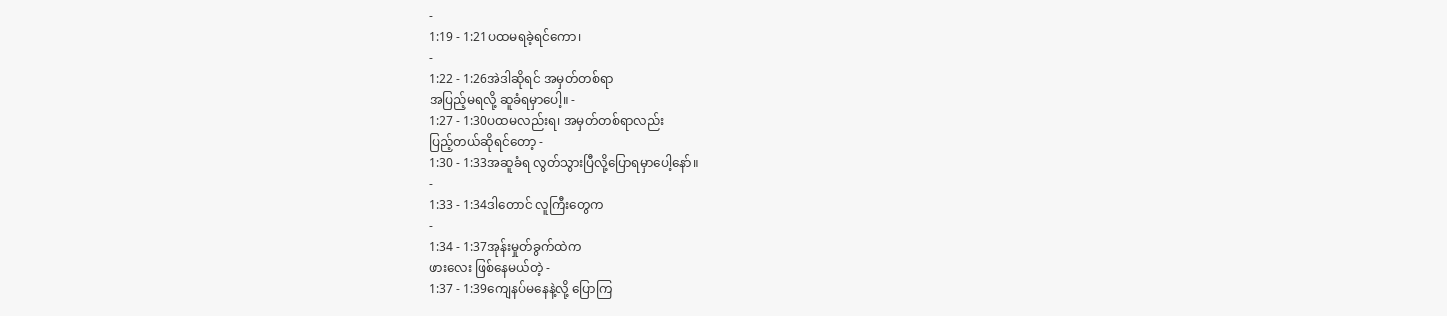-
1:19 - 1:21ပထမရခဲ့ရင်ကော၊
-
1:22 - 1:26အဲဒါဆိုရင် အမှတ်တစ်ရာ
အပြည့်မရလို့ ဆူခံရမှာပေါ့။ -
1:27 - 1:30ပထမလည်းရ၊ အမှတ်တစ်ရာလည်း
ပြည့်တယ်ဆိုရင်တော့ -
1:30 - 1:33အဆူခံရ လွတ်သွားပြီလို့ပြောရမှာပေါ့နော်။
-
1:33 - 1:34ဒါတောင် လူကြီးတွေက
-
1:34 - 1:37အုန်းမှုတ်ခွက်ထဲက
ဖားလေး ဖြစ်နေမယ်တဲ့ -
1:37 - 1:39ကျေနပ်မနေနဲ့လို့ ပြောကြ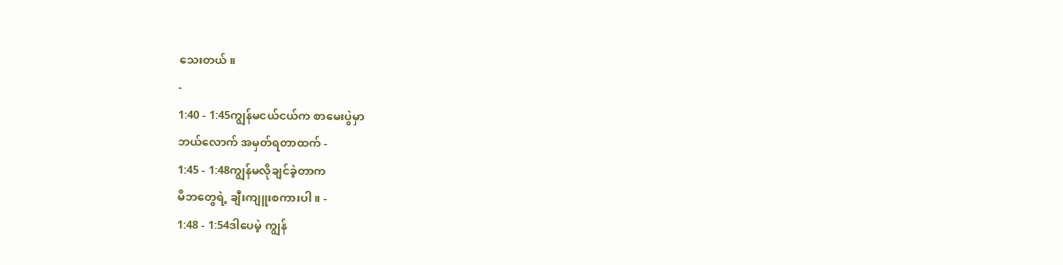သေးတယ်။
-
1:40 - 1:45ကျွန်မငယ်ငယ်က စာမေးပွဲမှာ
ဘယ်လောက် အမှတ်ရတာထက် -
1:45 - 1:48ကျွန်မလိုချင်ခဲ့တာက
မိဘတွေရဲ့ ချီးကျူးစကားပါ။ -
1:48 - 1:54ဒါပေမဲ့ ကျွန်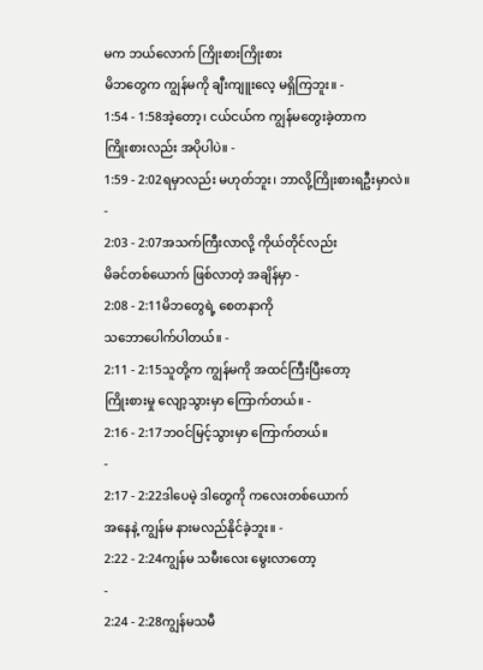မက ဘယ်လောက် ကြိုးစားကြိုးစား
မိဘတွေက ကျွန်မကို ချီးကျူးလေ့ မရှိကြဘူး။ -
1:54 - 1:58အဲ့တော့၊ ငယ်ငယ်က ကျွန်မတွေးခဲ့တာက
ကြိုးစားလည်း အပိုပါပဲ။ -
1:59 - 2:02ရမှာလည်း မဟုတ်ဘူး၊ ဘာလို့ကြိုးစားရဦးမှာလဲ။
-
2:03 - 2:07အသက်ကြီးလာလို့ ကိုယ်တိုင်လည်း
မိခင်တစ်ယောက် ဖြစ်လာတဲ့ အချိန်မှာ -
2:08 - 2:11မိဘတွေရဲ့ စေတနာကို
သဘောပေါက်ပါတယ်။ -
2:11 - 2:15သူတို့က ကျွန်မကို အထင်ကြီးပြီးတော့
ကြိုးစားမှု လျော့သွားမှာ ကြောက်တယ်။ -
2:16 - 2:17ဘဝင်မြင့်သွားမှာ ကြောက်တယ်။
-
2:17 - 2:22ဒါပေမဲ့ ဒါတွေကို ကလေးတစ်ယောက်
အနေနဲ့ ကျွန်မ နားမလည်နိုင်ခဲ့ဘူး။ -
2:22 - 2:24ကျွန်မ သမီးလေး မွေးလာတော့
-
2:24 - 2:28ကျွန်မသမီ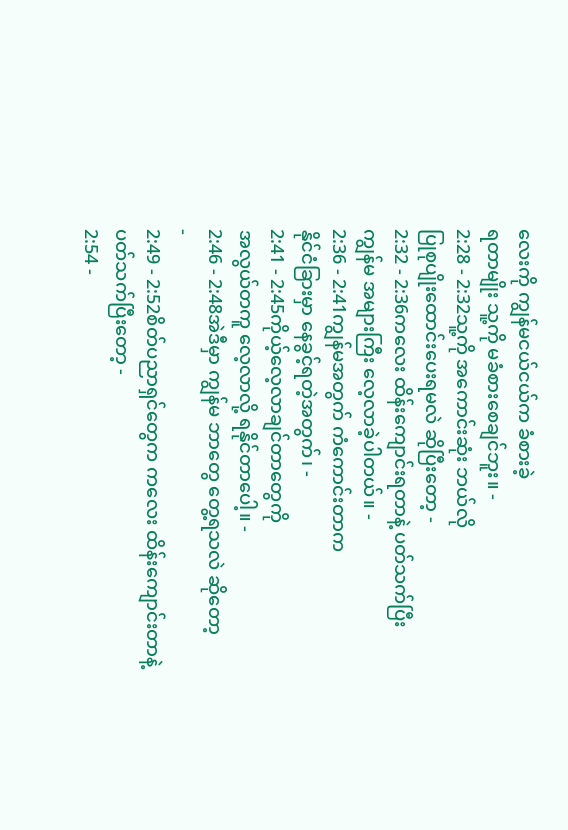လေးကို ကျွန်မငယ်ငယ်က ခံစားခဲ့
ရတာမျိုး သူ့ကို မခံစားစေချင်ဘူး။ -
2:28 - 2:32သူ့ကို အကောင်းဆုံး ဘယ်လို
ပြုစုပျိုးထောင်းပေးရမလဲ ဆိုပြီးတော့ -
2:32 - 2:36ကလေး ထိန်းကျောင်းရတာနဲ့ ပတ်သက်ပြီး
ကျွန်မ အများကြီး လေ့လာခဲ့ပါတယ်။ -
2:36 - 2:41ကျွန်မအတွက် ကံကောင်းတာက
နိုင်ငံခြားမှာ နေခွင့်ရတဲ့အတွက်၊ -
2:41 - 2:45ကိုယ့်လေ့လာချင်တာတွေကို
အလွယ်တကူ လေ့လာလို့ ရနိုင်တာပေါ့။ -
2:46 - 2:48အဲဒီမှာ ကျွန်မ ဘာတွေ တွေ့ရသလဲ ဆိုတော့
-
2:49 - 2:52စိတ်ပညာရှင်တွေက ကလေး ထိန်းကျောင်းတာနဲ့
ပတ်သက်ပြီးတော့ -
2:54 -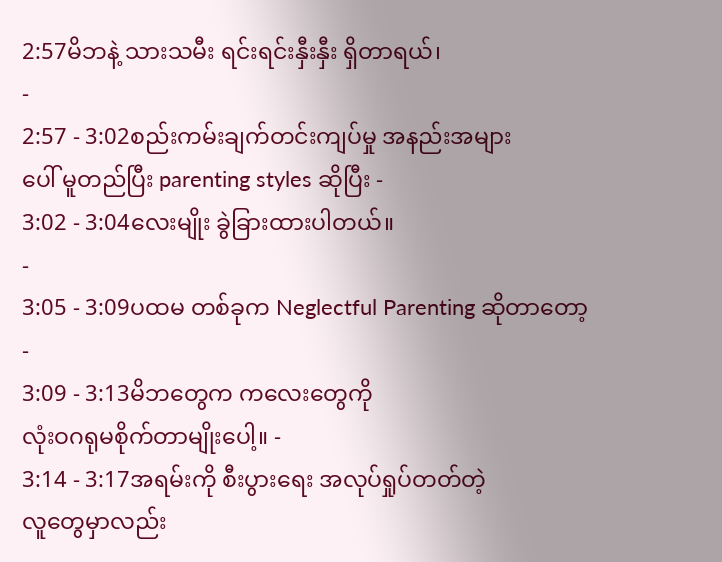2:57မိဘနဲ့ သားသမီး ရင်းရင်းနှီးနှီး ရှိတာရယ်၊
-
2:57 - 3:02စည်းကမ်းချက်တင်းကျပ်မှု အနည်းအများ
ပေါ် မူတည်ပြီး parenting styles ဆိုပြီး -
3:02 - 3:04လေးမျိုး ခွဲခြားထားပါတယ်။
-
3:05 - 3:09ပထမ တစ်ခုက Neglectful Parenting ဆိုတာတော့
-
3:09 - 3:13မိဘတွေက ကလေးတွေကို
လုံးဝဂရုမစိုက်တာမျိုးပေါ့။ -
3:14 - 3:17အရမ်းကို စီးပွားရေး အလုပ်ရှုပ်တတ်တဲ့
လူတွေမှာလည်း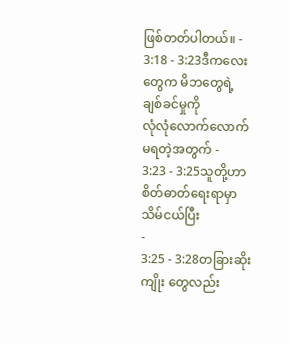ဖြစ်တတ်ပါတယ်။ -
3:18 - 3:23ဒီကလေးတွေက မိဘတွေရဲ့ ချစ်ခင်မှုကို
လုံလုံလောက်လောက် မရတဲ့အတွက် -
3:23 - 3:25သူတို့ဟာ စိတ်ဓာတ်ရေးရာမှာ သိမ်ငယ်ပြီး
-
3:25 - 3:28တခြားဆိုးကျိုး တွေလည်း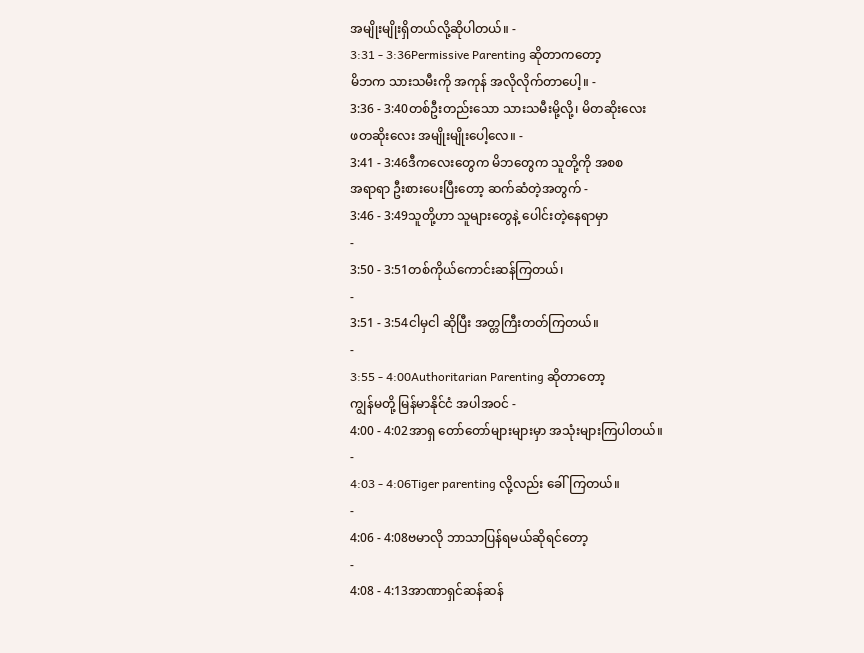အမျိုးမျိုးရှိတယ်လို့ဆိုပါတယ်။ -
3:31 - 3:36Permissive Parenting ဆိုတာကတော့
မိဘက သားသမီးကို အကုန် အလိုလိုက်တာပေါ့။ -
3:36 - 3:40တစ်ဦးတည်းသော သားသမီးမို့လို့၊ မိတဆိုးလေး
ဖတဆိုးလေး အမျိုးမျိုးပေါ့လေ။ -
3:41 - 3:46ဒီကလေးတွေက မိဘတွေက သူတို့ကို အစစ
အရာရာ ဦးစားပေးပြီးတော့ ဆက်ဆံတဲ့အတွက် -
3:46 - 3:49သူတို့ဟာ သူများတွေနဲ့ ပေါင်းတဲ့နေရာမှာ
-
3:50 - 3:51တစ်ကိုယ်ကောင်းဆန်ကြတယ်၊
-
3:51 - 3:54ငါမှငါ ဆိုပြီး အတ္တကြီးတတ်ကြတယ်။
-
3:55 - 4:00Authoritarian Parenting ဆိုတာတော့
ကျွန်မတို့ မြန်မာနိုင်ငံ အပါအဝင် -
4:00 - 4:02အာရှ တော်တော်များများမှာ အသုံးများကြပါတယ်။
-
4:03 - 4:06Tiger parenting လို့လည်း ခေါ်ကြတယ်။
-
4:06 - 4:08ဗမာလို ဘာသာပြန်ရမယ်ဆိုရင်တော့
-
4:08 - 4:13အာဏာရှင်ဆန်ဆန်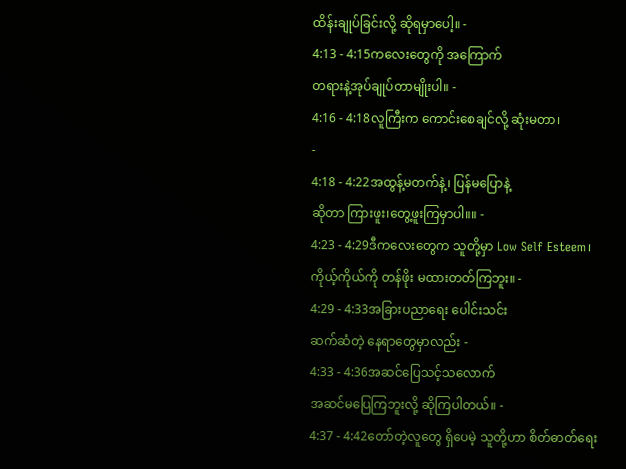ထိန်းချုပ်ခြင်းလို့ ဆိုရမှာပေါ့။ -
4:13 - 4:15ကလေးတွေကို အကြောက်
တရားနဲ့အုပ်ချုပ်တာမျိုးပါ။ -
4:16 - 4:18လူကြီးက ကောင်းစေချင်လို့ ဆုံးမတာ၊
-
4:18 - 4:22အထွန့်မတက်နဲ့၊ ပြန်မပြောနဲ့
ဆိုတာ ကြားဖူး၊တွေ့ဖူးကြမှာပါ။။ -
4:23 - 4:29ဒီကလေးတွေက သူတို့မှာ Low Self Esteem၊
ကိုယ့်ကိုယ်ကို တန်ဖိုး မထားတတ်ကြဘူး။ -
4:29 - 4:33အခြားပညာရေး ပေါင်းသင်း
ဆက်ဆံတဲ့ နေရာတွေမှာလည်း -
4:33 - 4:36အဆင်ပြေသင့်သလောက်
အဆင်မပြေကြဘူးလို့ ဆိုကြပါတယ်။ -
4:37 - 4:42တော်တဲ့လူတွေ ရှိပေမဲ့ သူတို့ဟာ စိတ်ဓာတ်ရေး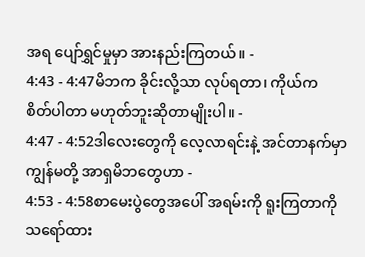အရ ပျော်ရွှင်မှုမှာ အားနည်းကြတယ်။ -
4:43 - 4:47မိဘက ခိုင်းလို့သာ လုပ်ရတာ၊ ကိုယ်က
စိတ်ပါတာ မဟုတ်ဘူးဆိုတာမျိုးပါ။ -
4:47 - 4:52ဒါလေးတွေကို လေ့လာရင်းနဲ့ အင်တာနက်မှာ
ကျွန်မတို့ အာရှမိဘတွေဟာ -
4:53 - 4:58စာမေးပွဲတွေအပေါ် အရမ်းကို ရူးကြတာကို
သရော်ထား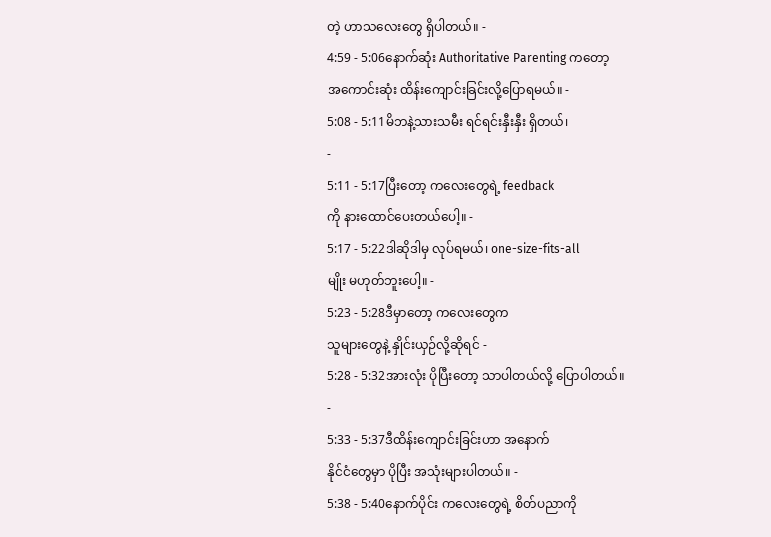တဲ့ ဟာသလေးတွေ ရှိပါတယ်။ -
4:59 - 5:06နောက်ဆုံး Authoritative Parenting ကတော့
အကောင်းဆုံး ထိန်းကျောင်းခြင်းလို့ပြောရမယ်။ -
5:08 - 5:11မိဘနဲ့သားသမီး ရင်ရင်းနှီးနှီး ရှိတယ်၊
-
5:11 - 5:17ပြီးတော့ ကလေးတွေရဲ့ feedback
ကို နားထောင်ပေးတယ်ပေါ့။ -
5:17 - 5:22ဒါဆိုဒါမှ လုပ်ရမယ်၊ one-size-fits-all
မျိုး မဟုတ်ဘူးပေါ့။ -
5:23 - 5:28ဒီမှာတော့ ကလေးတွေက
သူများတွေနဲ့ နှိုင်းယှဉ်လို့ဆိုရင် -
5:28 - 5:32အားလုံး ပိုပြီးတော့ သာပါတယ်လို့ ပြောပါတယ်။
-
5:33 - 5:37ဒီထိန်းကျောင်းခြင်းဟာ အနောက်
နိုင်ငံတွေမှာ ပိုပြီး အသုံးများပါတယ်။ -
5:38 - 5:40နောက်ပိုင်း ကလေးတွေရဲ့ စိတ်ပညာကို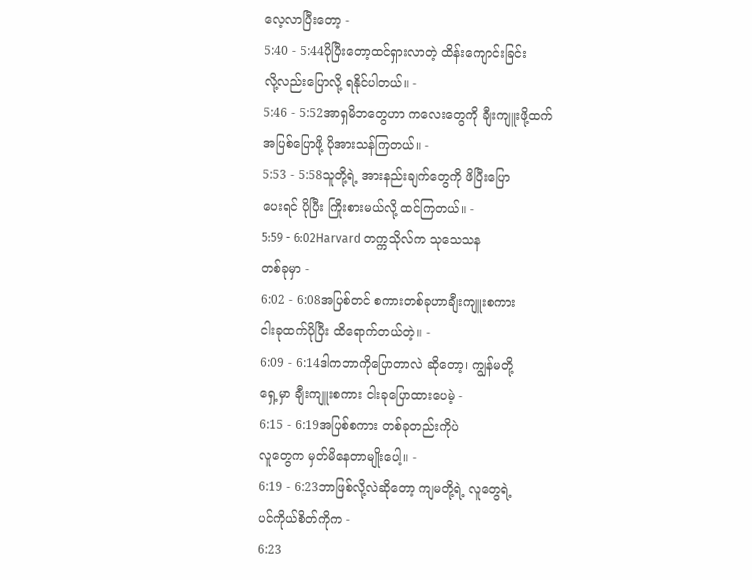လေ့လာပြီးတော့ -
5:40 - 5:44ပိုပြီးတော့ထင်ရှားလာတဲ့ ထိန်းကျောင်းခြင်း
လို့လည်းပြောလို့ ရနိုင်ပါတယ်။ -
5:46 - 5:52အာရှမိဘတွေဟာ ကလေးတွေကို ချီးကျူးဖို့ထက်
အပြစ်ပြောဖို့ ပိုအားသန်ကြတယ်။ -
5:53 - 5:58သူတို့ရဲ့ အားနည်းချက်တွေကို ဖိပြီးပြော
ပေးရင် ပိုပြီး ကြိုးစားမယ်လို့ ထင်ကြတယ်။ -
5:59 - 6:02Harvard တက္ကသိုလ်က သုသေသန
တစ်ခုမှာ -
6:02 - 6:08အပြစ်တင် စကားတစ်ခုဟာချီးကျူးစကား
ငါးခုထက်ပိုပြီး ထိရောက်တယ်တဲ့။ -
6:09 - 6:14ဒါကဘာကိုပြောတာလဲ ဆိုတော့၊ ကျွန်မတို့
ရှေ့မှာ ချီးကျူးစကား ငါးခုပြောထားပေမဲ့ -
6:15 - 6:19အပြစ်စကား တစ်ခုတည်းကိုပဲ
လူတွေက မှတ်မိနေတာမျိုးပေါ့။ -
6:19 - 6:23ဘာဖြစ်လို့လဲဆိုတော့ ကျမတို့ရဲ့ လူတွေရဲ့
ပင်ကိုယ်စိတ်ကိုက -
6:23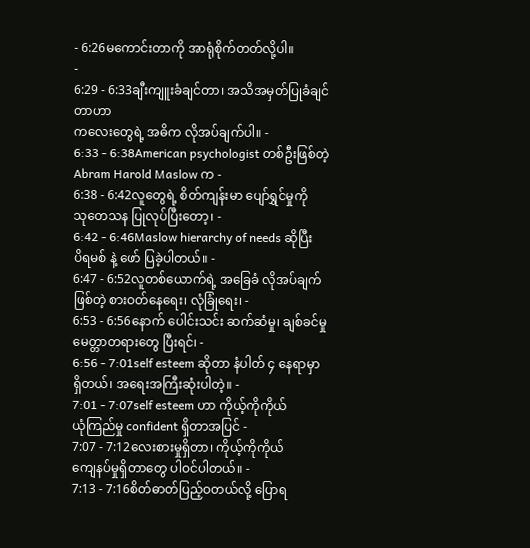- 6:26မကောင်းတာကို အာရုံစိုက်တတ်လို့ပါ။
-
6:29 - 6:33ချီးကျူးခံချင်တာ၊ အသိအမှတ်ပြုခံချင်တာဟာ
ကလေးတွေရဲ့ အဓိက လိုအပ်ချက်ပါ။ -
6:33 - 6:38American psychologist တစ်ဦးဖြစ်တဲ့
Abram Harold Maslow က -
6:38 - 6:42လူတွေရဲ့ စိတ်ကျန်းမာ ပျော်ရွှင်မှုကို
သုတေသန ပြုလုပ်ပြီးတော့၊ -
6:42 - 6:46Maslow hierarchy of needs ဆိုပြီး
ပိရမစ် နဲ့ ဖော် ပြခဲ့ပါတယ်။ -
6:47 - 6:52လူတစ်ယောက်ရဲ့ အခြေခံ လိုအပ်ချက်
ဖြစ်တဲ့ စားဝတ်နေရေး၊ လုံခြုံရေး၊ -
6:53 - 6:56နောက် ပေါင်းသင်း ဆက်ဆံမှု၊ ချစ်ခင်မှု
မေတ္တာတရားတွေ ပြီးရင်၊ -
6:56 - 7:01self esteem ဆိုတာ နံပါတ် ၄ နေရာမှာ
ရှိတယ်၊ အရေးအကြီးဆုံးပါတဲ့။ -
7:01 - 7:07self esteem ဟာ ကိုယ့်ကိုကိုယ်
ယုံကြည်မှု confident ရှိတာအပြင် -
7:07 - 7:12လေးစားမှုရှိတာ၊ ကိုယ့်ကိုကိုယ်
ကျေနပ်မှုရှိတာတွေ ပါဝင်ပါတယ်။ -
7:13 - 7:16စိတ်ဓာတ်ပြည့်ဝတယ်လို့ ပြောရ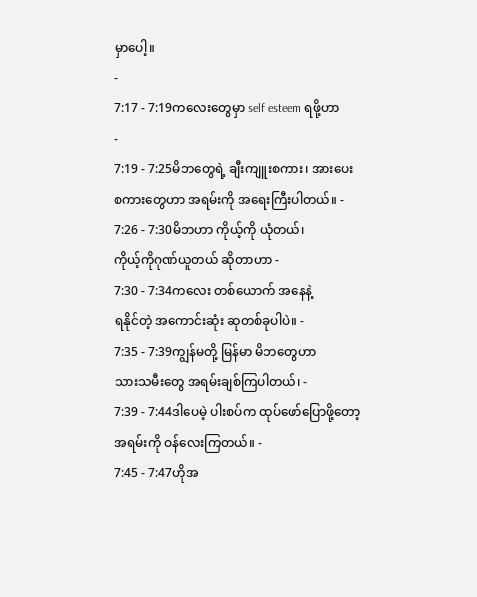မှာပေါ့။
-
7:17 - 7:19ကလေးတွေမှာ self esteem ရဖို့ဟာ
-
7:19 - 7:25မိဘတွေရဲ့ ချီးကျူးစကား၊ အားပေး
စကားတွေဟာ အရမ်းကို အရေးကြီးပါတယ်။ -
7:26 - 7:30မိဘဟာ ကိုယ့်ကို ယုံတယ်၊
ကိုယ့်ကိုဂုဏ်ယူတယ် ဆိုတာဟာ -
7:30 - 7:34ကလေး တစ်ယောက် အနေနဲ့
ရနိုင်တဲ့ အကောင်းဆုံး ဆုတစ်ခုပါပဲ။ -
7:35 - 7:39ကျွန်မတို့ မြန်မာ မိဘတွေဟာ
သားသမီးတွေ အရမ်းချစ်ကြပါတယ်၊ -
7:39 - 7:44ဒါပေမဲ့ ပါးစပ်က ထုပ်ဖော်ပြောဖို့တော့
အရမ်းကို ဝန်လေးကြတယ်။ -
7:45 - 7:47ဟိုအ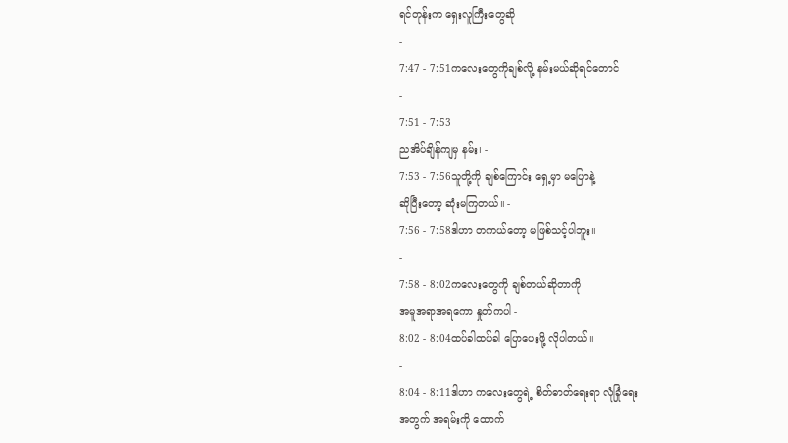ရင်တုန်းက ရှေးလူကြီးတွေဆို
-
7:47 - 7:51ကလေးတွေကိုချစ်လို့ နမ်းမယ်ဆိုရင်တောင်
-
7:51 - 7:53
ညအိပ်ချိန်ကျမှ နမ်း၊ -
7:53 - 7:56သူတို့ကို ချစ်ကြောင်း ရှေ့မှာ မပြောနဲ့
ဆိုပြီးတော့ ဆုံးမကြတယ်။ -
7:56 - 7:58ဒါဟာ တကယ်တော့ မဖြစ်သင့်ပါဘူး။
-
7:58 - 8:02ကလေးတွေကို ချစ်တယ်ဆိုတာကို
အမူအရာအရကော နှုတ်ကပါ -
8:02 - 8:04ထပ်ခါထပ်ခါ ပြောပေးဖို့ လိုပါတယ်။
-
8:04 - 8:11ဒါဟာ ကလေးတွေရဲ့ စိတ်ဓာတ်ရေးရာ လုံခြုံရေး
အတွက် အရမ်းကို ထောက်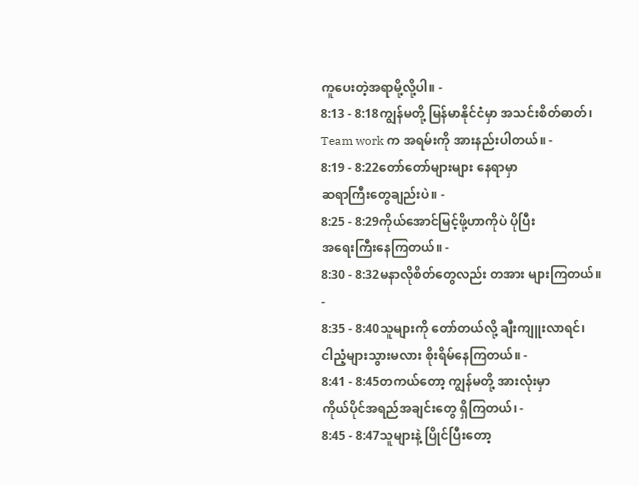ကူပေးတဲ့အရာမို့လို့ပါ။ -
8:13 - 8:18ကျွန်မတို့ မြန်မာနိုင်ငံမှာ အသင်းစိတ်ဓာတ်၊
Team work က အရမ်းကို အားနည်းပါတယ်။ -
8:19 - 8:22တော်တော်များများ နေရာမှာ
ဆရာကြီးတွေချည်းပဲ။ -
8:25 - 8:29ကိုယ်အောင်မြင့်ဖို့ဟာကိုပဲ ပိုပြီး
အရေးကြီးနေကြတယ်။ -
8:30 - 8:32မနာလိုစိတ်တွေလည်း တအား များကြတယ်။
-
8:35 - 8:40သူများကို တော်တယ်လို့ ချီးကျူးလာရင်၊
ငါညံ့များသွားမလား စိုးရိမ်နေကြတယ်။ -
8:41 - 8:45တကယ်တော့ ကျွန်မတို့ အားလုံးမှာ
ကိုယ်ပိုင်အရည်အချင်းတွေ ရှိကြတယ်၊ -
8:45 - 8:47သူများနဲ့ ပြိုင်ပြီးတော့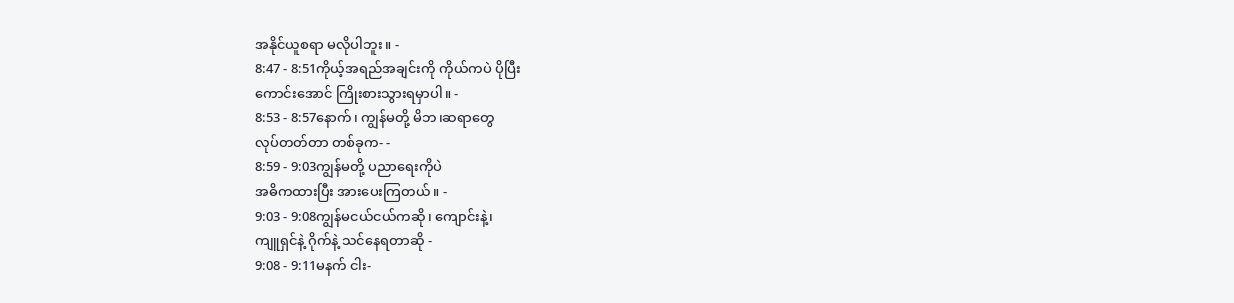အနိုင်ယူစရာ မလိုပါဘူး။ -
8:47 - 8:51ကိုယ့်အရည်အချင်းကို ကိုယ်ကပဲ ပိုပြီး
ကောင်းအောင် ကြိုးစားသွားရမှာပါ။ -
8:53 - 8:57နောက်၊ ကျွန်မတို့ မိဘ၊ဆရာတွေ
လုပ်တတ်တာ တစ်ခုက- -
8:59 - 9:03ကျွန်မတို့ ပညာရေးကိုပဲ
အဓိကထားပြီး အားပေးကြတယ်။ -
9:03 - 9:08ကျွန်မငယ်ငယ်ကဆို၊ ကျောင်းနဲ့၊
ကျူရှင်နဲ့ ဂိုက်နဲ့ သင်နေရတာဆို -
9:08 - 9:11မနက် ငါး-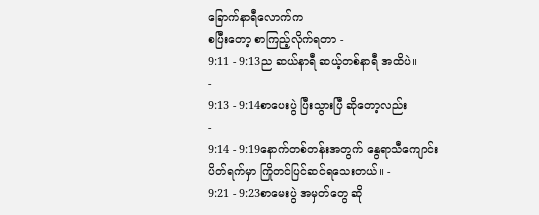ခြောက်နာရီလောက်က
စပြီးတော့ စာကြည့်လိုက်ရတာ -
9:11 - 9:13ည ဆယ်နာရီ ဆယ့်တစ်နာရီ အထိပဲ။
-
9:13 - 9:14စာပေးပွဲ ပြီးသွားပြီ ဆိုတော့လည်း
-
9:14 - 9:19နောက်တစ်တန်းအတွက် နွေရာသီကျောင်း
ပိတ်ရက်မှာ ကြိုတင်ပြင်ဆင်ရသေးတယ်။ -
9:21 - 9:23စာမေးပွဲ အမှတ်တွေ ဆို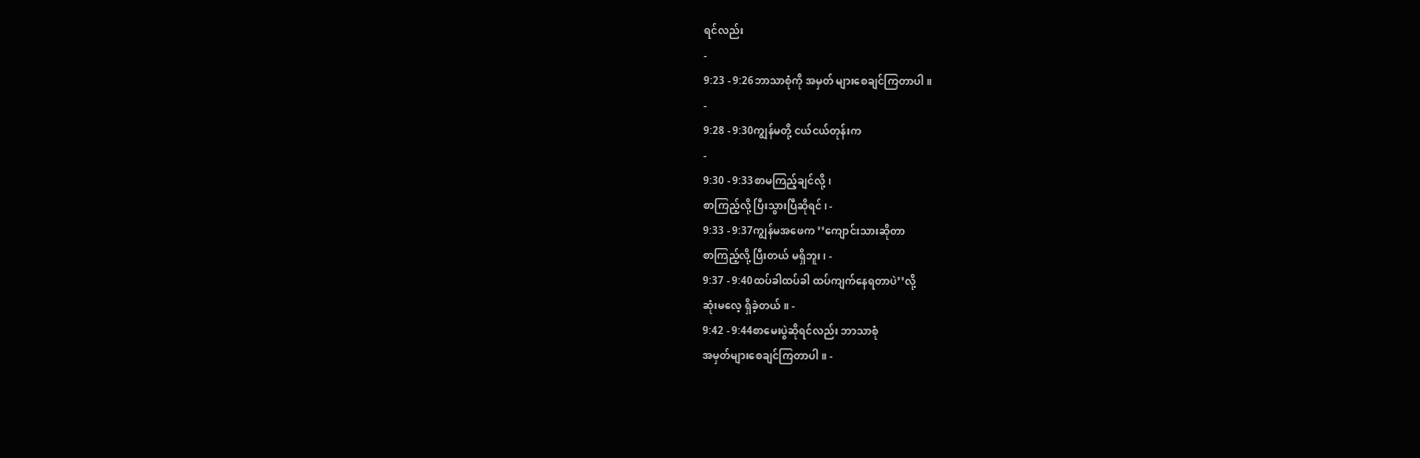ရင်လည်း
-
9:23 - 9:26ဘာသာစုံကို အမှတ် များစေချင်ကြတာပါ။
-
9:28 - 9:30ကျွန်မတို့ ငယ်ငယ်တုန်းက
-
9:30 - 9:33စာမကြည့်ချင်လို့၊
စာကြည့်လို့ ပြီးသွားပြီဆိုရင်၊ -
9:33 - 9:37ကျွန်မအဖေက ’’ကျောင်းသားဆိုတာ
စာကြည့်လို့ ပြီးတယ် မရှိဘူး၊ -
9:37 - 9:40ထပ်ခါထပ်ခါ ထပ်ကျက်နေရတာပဲ’’လို့
ဆုံးမလေ့ ရှိခဲ့တယ်။ -
9:42 - 9:44စာမေးပွဲဆိုရင်လည်း ဘာသာစုံ
အမှတ်များစေချင်ကြတာပါ။ -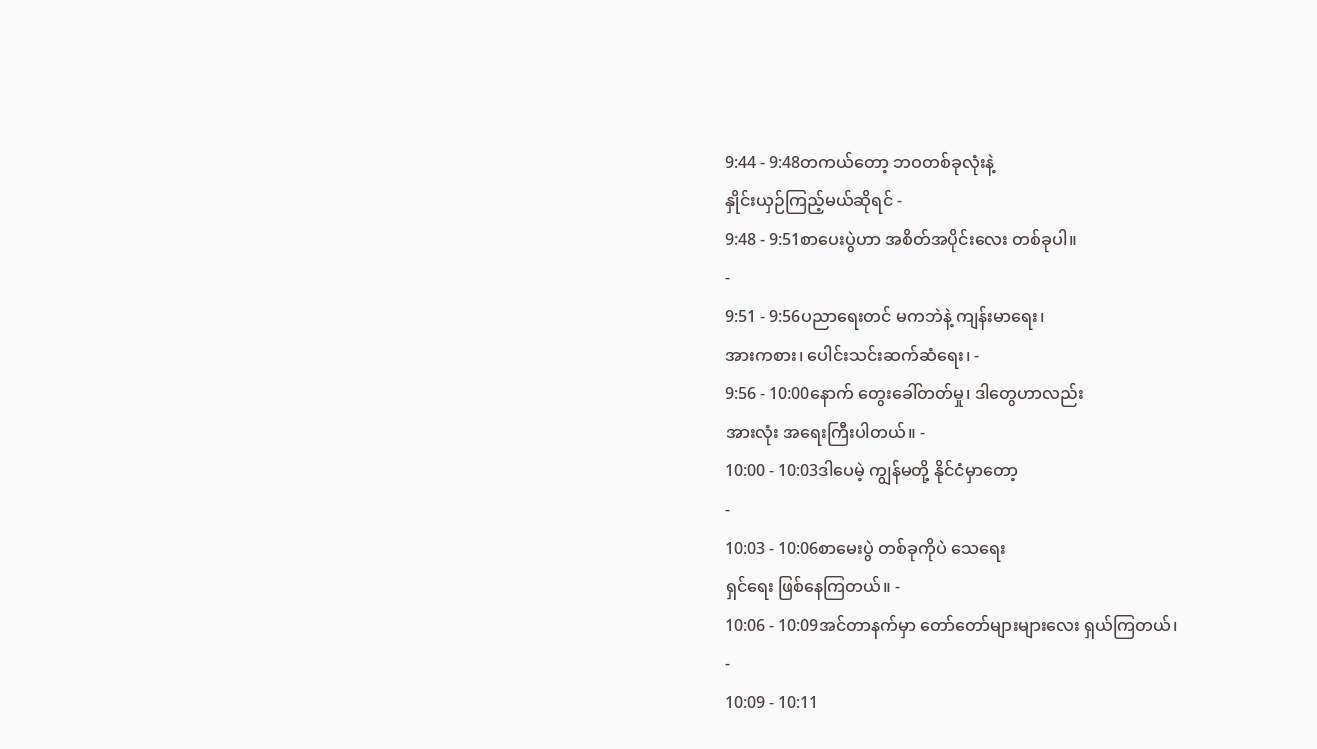9:44 - 9:48တကယ်တော့ ဘဝတစ်ခုလုံးနဲ့
နှိုင်းယှဉ်ကြည့်မယ်ဆိုရင် -
9:48 - 9:51စာပေးပွဲဟာ အစိတ်အပိုင်းလေး တစ်ခုပါ။
-
9:51 - 9:56ပညာရေးတင် မကဘဲနဲ့ ကျန်းမာရေး၊
အားကစား၊ ပေါင်းသင်းဆက်ဆံရေး၊ -
9:56 - 10:00နောက် တွေးခေါ်တတ်မှု၊ ဒါတွေဟာလည်း
အားလုံး အရေးကြီးပါတယ်။ -
10:00 - 10:03ဒါပေမဲ့ ကျွန်မတို့ နိုင်ငံမှာတော့
-
10:03 - 10:06စာမေးပွဲ တစ်ခုကိုပဲ သေရေး
ရှင်ရေး ဖြစ်နေကြတယ်။ -
10:06 - 10:09အင်တာနက်မှာ တော်တော်များများလေး ရှယ်ကြတယ်၊
-
10:09 - 10:11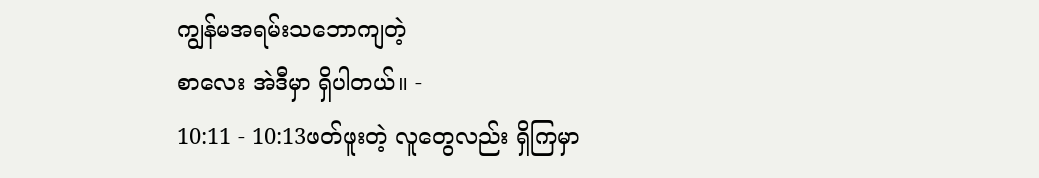ကျွန်မအရမ်းသဘောကျတဲ့
စာလေး အဲဒီမှာ ရှိပါတယ်။ -
10:11 - 10:13ဖတ်ဖူးတဲ့ လူတွေလည်း ရှိကြမှာ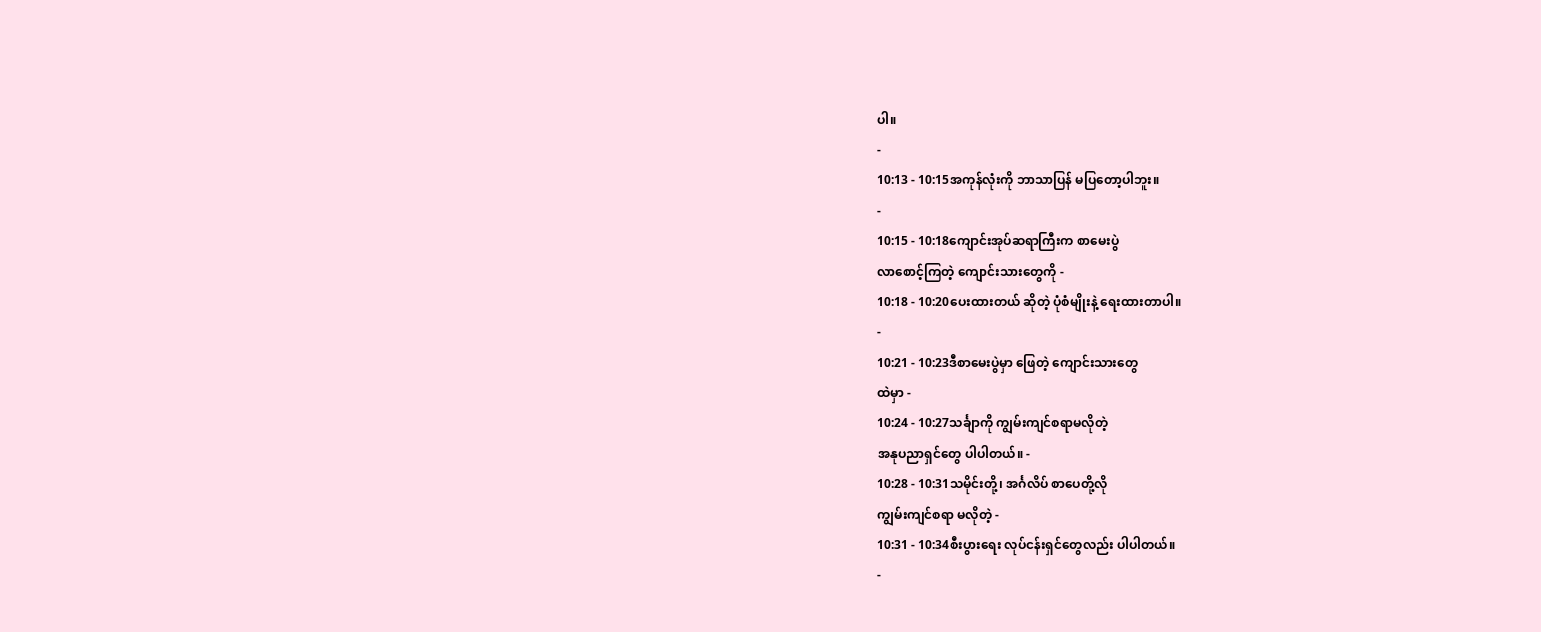ပါ။
-
10:13 - 10:15အကုန်လုံးကို ဘာသာပြန် မပြတော့ပါဘူး။
-
10:15 - 10:18ကျောင်းအုပ်ဆရာကြီးက စာမေးပွဲ
လာစောင့်ကြတဲ့ ကျောင်းသားတွေကို -
10:18 - 10:20ပေးထားတယ် ဆိုတဲ့ ပုံစံမျိုးနဲ့ ရေးထားတာပါ။
-
10:21 - 10:23ဒီစာမေးပွဲမှာ ဖြေတဲ့ ကျောင်းသားတွေ
ထဲမှာ -
10:24 - 10:27သင်္ချာကို ကျွမ်းကျင်စရာမလိုတဲ့
အနုပညာရှင်တွေ ပါပါတယ်။ -
10:28 - 10:31သမိုင်းတို့၊ အင်္ဂလိပ် စာပေတို့လို
ကျွမ်းကျင်စရာ မလိုတဲ့ -
10:31 - 10:34စီးပွားရေး လုပ်ငန်းရှင်တွေလည်း ပါပါတယ်။
-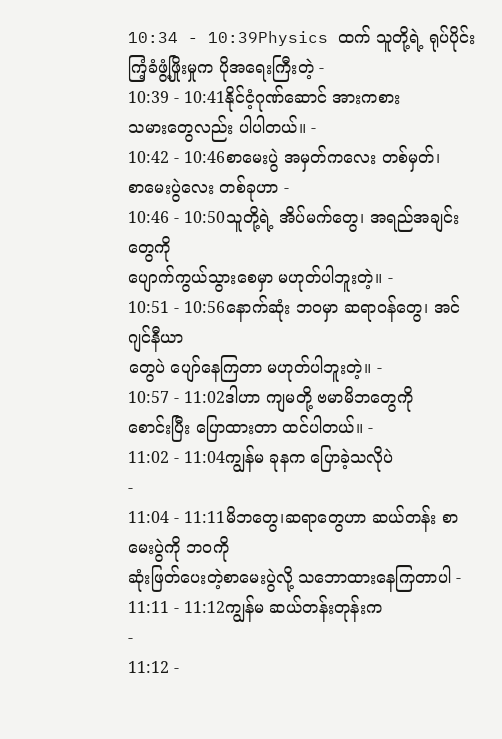10:34 - 10:39Physics ထက် သူတို့ရဲ့ ရုပ်ပိုင်း
ကြံ့ခံဖွံ့ဖြိုးမှုက ပိုအရေးကြီးတဲ့ -
10:39 - 10:41နိုင်ငံ့ဂုဏ်ဆောင် အားကစား
သမားတွေလည်း ပါပါတယ်။ -
10:42 - 10:46စာမေးပွဲ အမှတ်ကလေး တစ်မှတ်၊
စာမေးပွဲလေး တစ်ခုဟာ -
10:46 - 10:50သူတို့ရဲ့ အိပ်မက်တွေ၊ အရည်အချင်းတွေကို
ပျောက်ကွယ်သွားစေမှာ မဟုတ်ပါဘူးတဲ့။ -
10:51 - 10:56နောက်ဆုံး ဘဝမှာ ဆရာဝန်တွေ၊ အင်ဂျင်နီယာ
တွေပဲ ပျော်နေကြတာ မဟုတ်ပါဘူးတဲ့။ -
10:57 - 11:02ဒါဟာ ကျမတို့ ဗမာမိဘတွေကို
စောင်းပြီး ပြောထားတာ ထင်ပါတယ်။ -
11:02 - 11:04ကျွန်မ ခုနက ပြောခဲ့သလိုပဲ
-
11:04 - 11:11မိဘတွေ၊ဆရာတွေဟာ ဆယ်တန်း စာမေးပွဲကို ဘဝကို
ဆုံးဖြတ်ပေးတဲ့စာမေးပွဲလို့ သဘောထားနေကြတာပါ -
11:11 - 11:12ကျွန်မ ဆယ်တန်းတုန်းက
-
11:12 -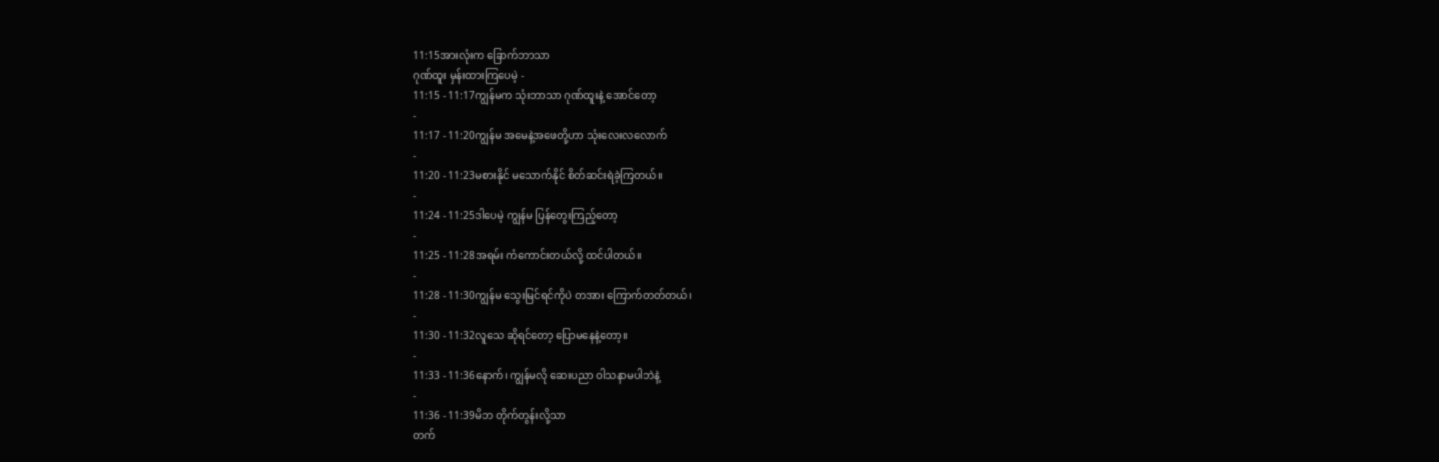11:15အားလုံးက ခြောက်ဘာသာ
ဂုဏ်ထူး မှန်းထားကြပေမဲ့ -
11:15 - 11:17ကျွန်မက သုံးဘာသာ ဂုဏ်ထူးနဲ့ အောင်တော့
-
11:17 - 11:20ကျွန်မ အမေနဲ့အဖေတို့ဟာ သုံးလေးလလောက်
-
11:20 - 11:23မစားနိုင် မသောက်နိုင် စိတ်ဆင်းရဲခဲ့ကြတယ်။
-
11:24 - 11:25ဒါပေမဲ့ ကျွန်မ ပြန်တွေးကြည့်တော့
-
11:25 - 11:28အရမ်း ကံကောင်းတယ်လို့ ထင်ပါတယ်။
-
11:28 - 11:30ကျွန်မ သွေးမြင်ရင်ကိုပဲ တအား ကြောက်တတ်တယ်၊
-
11:30 - 11:32လူသေ ဆိုရင်တော့ ပြောမနေနဲ့တော့။
-
11:33 - 11:36နောက်၊ ကျွန်မလို ဆေးပညာ ဝါသနာမပါဘဲနဲ့
-
11:36 - 11:39မိဘ တိုက်တွန်းလို့သာ
တက်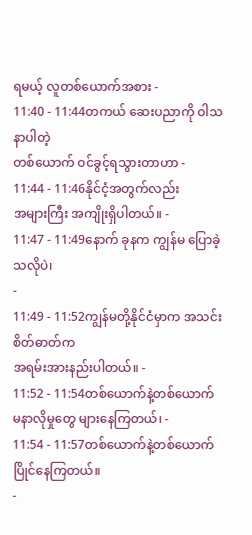ရမယ့် လူတစ်ယောက်အစား -
11:40 - 11:44တကယ် ဆေးပညာကို ဝါသနာပါတဲ့
တစ်ယောက် ဝင်ခွင့်ရသွားတာဟာ -
11:44 - 11:46နိုင်ငံ့အတွက်လည်း
အများကြီး အကျိုးရှိပါတယ်။ -
11:47 - 11:49နောက် ခုနက ကျွန်မ ပြောခဲ့သလိုပဲ၊
-
11:49 - 11:52ကျွန်မတို့နိုင်ငံမှာက အသင်းစိတ်ဓာတ်က
အရမ်းအားနည်းပါတယ်။ -
11:52 - 11:54တစ်ယောက်နဲ့တစ်ယောက်
မနာလိုမှုတွေ များနေကြတယ်၊ -
11:54 - 11:57တစ်ယောက်နဲ့တစ်ယောက် ပြိုင်နေကြတယ်။
-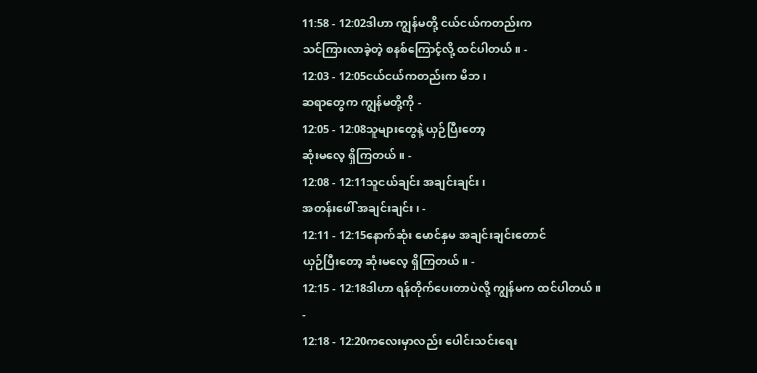11:58 - 12:02ဒါဟာ ကျွန်မတို့ ငယ်ငယ်ကတည်းက
သင်ကြားလာခဲ့တဲ့ စနစ်ကြောင့်လို့ ထင်ပါတယ်။ -
12:03 - 12:05ငယ်ငယ်ကတည်းက မိဘ၊
ဆရာတွေက ကျွန်မတို့ကို -
12:05 - 12:08သူများတွေနဲ့ ယှဉ်ပြီးတော့
ဆုံးမလေ့ ရှိကြတယ်။ -
12:08 - 12:11သူငယ်ချင်း အချင်းချင်း၊
အတန်းဖေါ် အချင်းချင်း၊ -
12:11 - 12:15နောက်ဆုံး မောင်နှမ အချင်းချင်းတောင်
ယှဉ်ပြီးတော့ ဆုံးမလေ့ ရှိကြတယ်။ -
12:15 - 12:18ဒါဟာ ရန်တိုက်ပေးတာပဲလို့ ကျွန်မက ထင်ပါတယ်။
-
12:18 - 12:20ကလေးမှာလည်း ပေါင်းသင်းရေး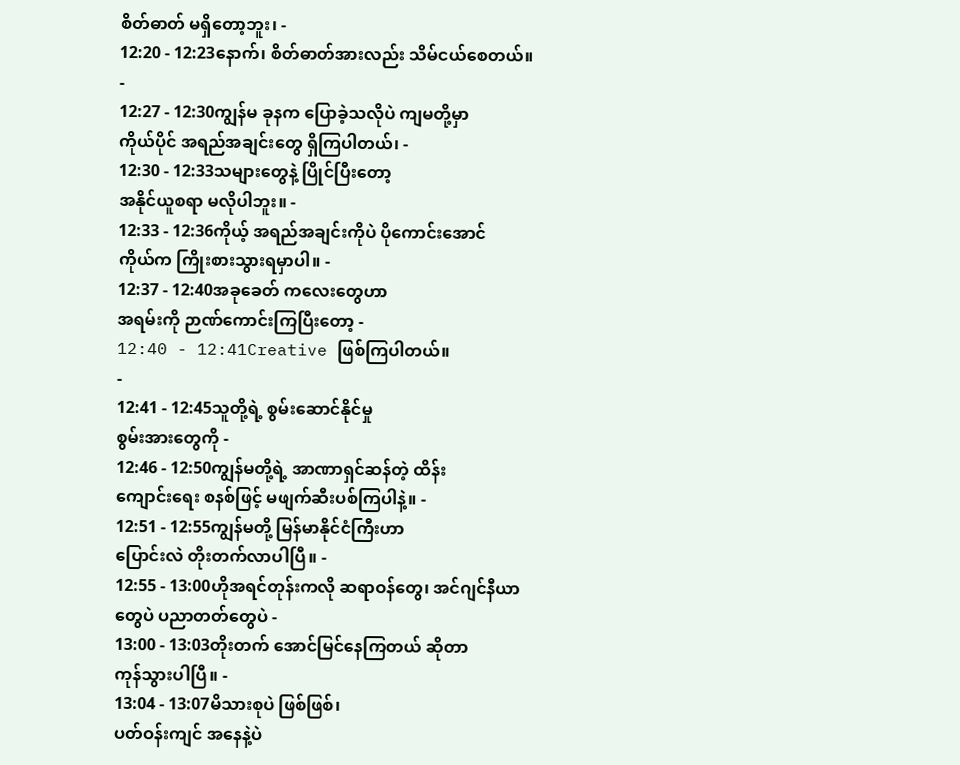စိတ်ဓာတ် မရှိတော့ဘူး၊ -
12:20 - 12:23နောက်၊ စိတ်ဓာတ်အားလည်း သိမ်ငယ်စေတယ်။
-
12:27 - 12:30ကျွန်မ ခုနက ပြောခဲ့သလိုပဲ ကျမတို့မှာ
ကိုယ်ပိုင် အရည်အချင်းတွေ ရှိကြပါတယ်၊ -
12:30 - 12:33သများတွေနဲ့ ပြိုင်ပြီးတော့
အနိုင်ယူစရာ မလိုပါဘူး။ -
12:33 - 12:36ကိုယ့် အရည်အချင်းကိုပဲ ပိုကောင်းအောင်
ကိုယ်က ကြိုးစားသွားရမှာပါ။ -
12:37 - 12:40အခုခေတ် ကလေးတွေဟာ
အရမ်းကို ဉာဏ်ကောင်းကြပြီးတော့ -
12:40 - 12:41Creative ဖြစ်ကြပါတယ်။
-
12:41 - 12:45သူတို့ရဲ့ စွမ်းဆောင်နိုင်မှု
စွမ်းအားတွေကို -
12:46 - 12:50ကျွန်မတို့ရဲ့ အာဏာရှင်ဆန်တဲ့ ထိန်း
ကျောင်းရေး စနစ်ဖြင့် မဖျက်ဆီးပစ်ကြပါနဲ့။ -
12:51 - 12:55ကျွန်မတို့ မြန်မာနိုင်ငံကြီးဟာ
ပြောင်းလဲ တိုးတက်လာပါပြီ။ -
12:55 - 13:00ဟိုအရင်တုန်းကလို ဆရာဝန်တွေ၊ အင်ဂျင်နီယာ
တွေပဲ ပညာတတ်တွေပဲ -
13:00 - 13:03တိုးတက် အောင်မြင်နေကြတယ် ဆိုတာ
ကုန်သွားပါပြီ။ -
13:04 - 13:07မိသားစုပဲ ဖြစ်ဖြစ်၊
ပတ်ဝန်းကျင် အနေနဲ့ပဲ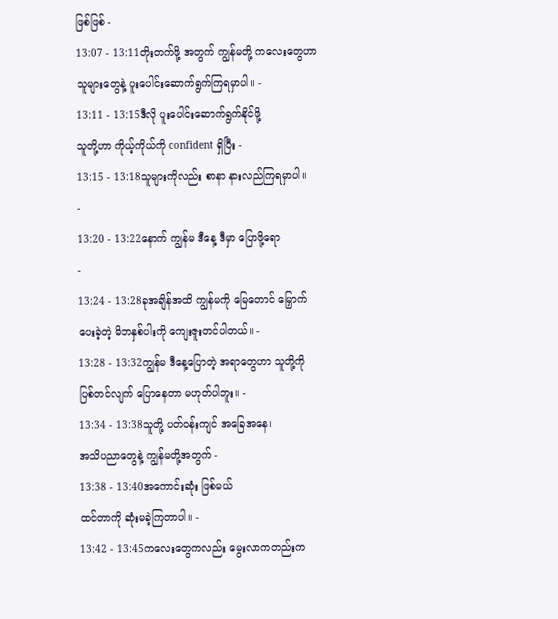ဖြစ်ဖြစ် -
13:07 - 13:11တိုးတက်ဖို့ အတွက် ကျွန်မတို့ ကလေးတွေဟာ
သူများတွေနဲ့ ပူးပေါင်းဆောက်ရွက်ကြရမှာပါ။ -
13:11 - 13:15ဒီလို ပူးပေါင်းဆောက်ရွက်နိုင်ဖို့
သူတို့ဟာ ကိုယ့်ကိုယ်ကို confident ရှိပြီး -
13:15 - 13:18သူများကိုလည်း စာနာ နားလည်ကြရမှာပါ။
-
13:20 - 13:22နောက် ကျွန်မ ဒီနေ့ ဒီမှာ ပြောဖို့ရော
-
13:24 - 13:28ခုအချိန်အထိ ကျွန်မကို မြေတောင် မြှောက်
ပေးခဲ့တဲ့ မိဘနှစ်ပါးကို ကျေးဇူးတင်ပါတယ်။ -
13:28 - 13:32ကျွန်မ ဒီနေ့ပြောတဲ့ အရာတွေဟာ သူတို့ကို
ပြစ်တင်လျက် ပြောနေတာ မဟုတ်ပါဘူး။ -
13:34 - 13:38သူတို့ ပတ်ဝန်းကျင် အခြေအနေ၊
အသိပညာတွေနဲ့ ကျွန်မတို့အတွက် -
13:38 - 13:40အကောင်းဆုံး ဖြစ်မယ်
ထင်တာကို ဆုံးမခဲ့ကြတာပါ။ -
13:42 - 13:45ကလေးတွေကလည်း မွေးလာကတည်းက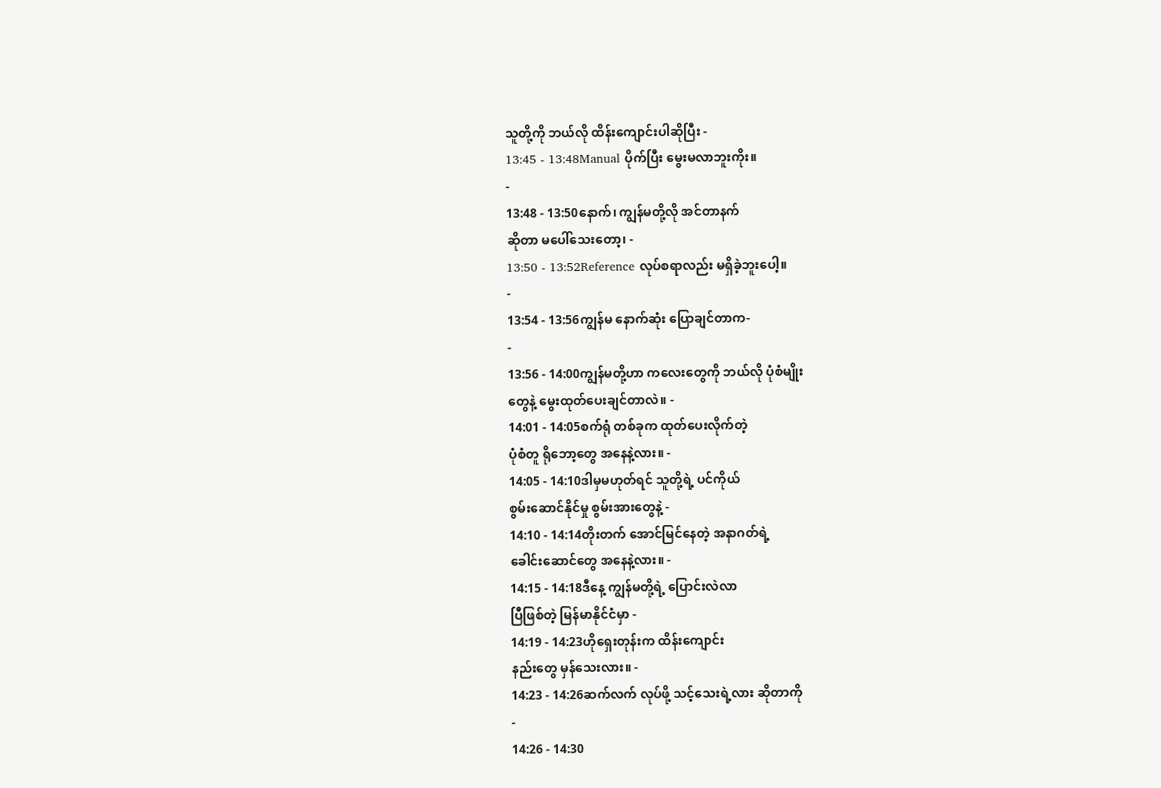သူတို့ကို ဘယ်လို ထိန်းကျောင်းပါဆိုပြီး -
13:45 - 13:48Manual ပိုက်ပြီး မွေးမလာဘူးကိုး။
-
13:48 - 13:50နောက်၊ ကျွန်မတို့လို အင်တာနက်
ဆိုတာ မပေါ်သေးတော့၊ -
13:50 - 13:52Reference လုပ်စရာလည်း မရှိခဲ့ဘူးပေါ့။
-
13:54 - 13:56ကျွန်မ နောက်ဆုံး ပြောချင်တာက-
-
13:56 - 14:00ကျွန်မတို့ဟာ ကလေးတွေကို ဘယ်လို ပုံစံမျိုး
တွေနဲ့ မွေးထုတ်ပေးချင်တာလဲ။ -
14:01 - 14:05စက်ရုံ တစ်ခုက ထုတ်ပေးလိုက်တဲ့
ပုံစံတူ ရိုဘော့တွေ အနေနဲ့လား။ -
14:05 - 14:10ဒါမှမဟုတ်ရင် သူတို့ရဲ့ ပင်ကိုယ်
စွမ်းဆောင်နိုင်မှု စွမ်းအားတွေနဲ့ -
14:10 - 14:14တိုးတက် အောင်မြင်နေတဲ့ အနာဂတ်ရဲ့
ခေါင်းဆောင်တွေ အနေနဲ့လား။ -
14:15 - 14:18ဒီနေ့ ကျွန်မတို့ရဲ့ ပြောင်းလဲလာ
ပြီဖြစ်တဲ့ မြန်မာနိုင်ငံမှာ -
14:19 - 14:23ဟိုရှေးတုန်းက ထိန်းကျောင်း
နည်းတွေ မှန်သေးလား။ -
14:23 - 14:26ဆက်လက် လုပ်ဖို့ သင့်သေးရဲ့လား ဆိုတာကို
-
14:26 - 14:30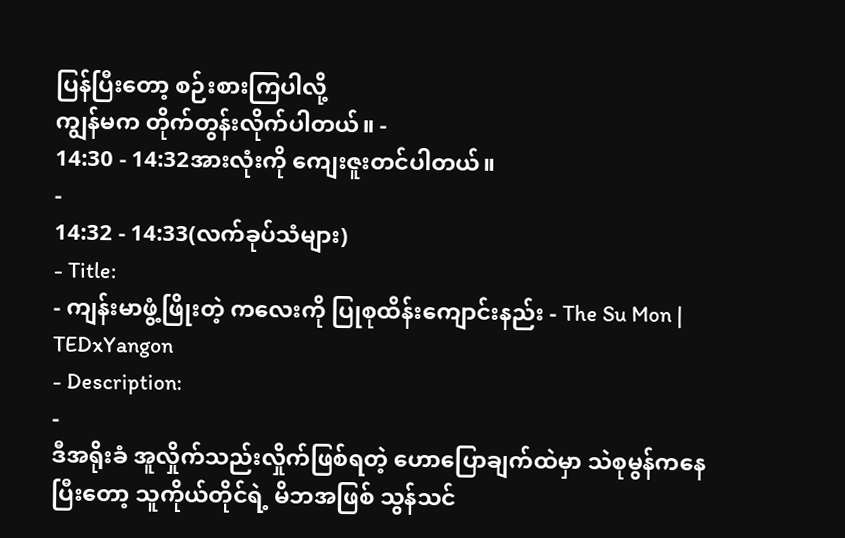ပြန်ပြီးတော့ စဉ်းစားကြပါလို့
ကျွန်မက တိုက်တွန်းလိုက်ပါတယ်။ -
14:30 - 14:32အားလုံးကို ကျေးဇူးတင်ပါတယ်။
-
14:32 - 14:33(လက်ခုပ်သံများ)
- Title:
- ကျန်းမာဖွံ့ဖြိုးတဲ့ ကလေးကို ပြုစုထိန်းကျောင်းနည်း - The Su Mon | TEDxYangon
- Description:
-
ဒီအရိုးခံ အူလှိုက်သည်းလှိုက်ဖြစ်ရတဲ့ ဟောပြောချက်ထဲမှာ သဲစုမွန်ကနေပြီးတော့ သူကိုယ်တိုင်ရဲ့ မိဘအဖြစ် သွန်သင်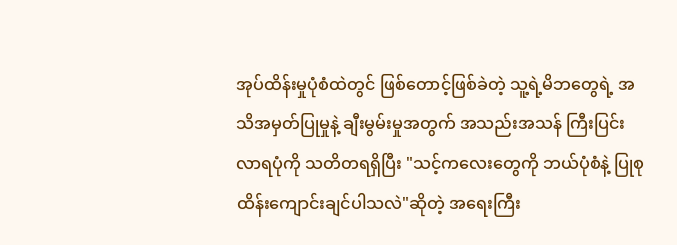အုပ်ထိန်းမှုပုံစံထဲတွင် ဖြစ်တောင့်ဖြစ်ခဲတဲ့ သူ့ရဲ့မိဘတွေရဲ့ အသိအမှတ်ပြုမှုနဲ့ ချီးမွမ်းမှုအတွက် အသည်းအသန် ကြီးပြင်းလာရပုံကို သတိတရရှိပြီး "သင့်ကလေးတွေကို ဘယ်ပုံစံနဲ့ ပြုစုထိန်းကျောင်းချင်ပါသလဲ"ဆိုတဲ့ အရေးကြီး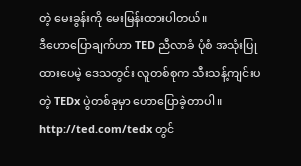တဲ့ မေးခွန်းကို မေးမြန်းထားပါတယ်။
ဒီဟောပြောချက်ဟာ TED ညီလာခံ ပုံစံ အသုံးပြုထားပေမဲ့ ဒေသတွင်း လူတစ်စုက သီးသန့်ကျင်းပတဲ့ TEDx ပွဲတစ်ခုမှာ ဟောပြောခဲ့တာပါ။ http://ted.com/tedx တွင်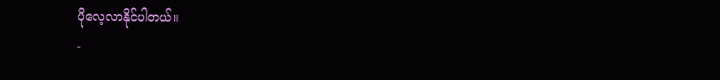ပိုလေ့လာနိုင်ပါတယ်။
-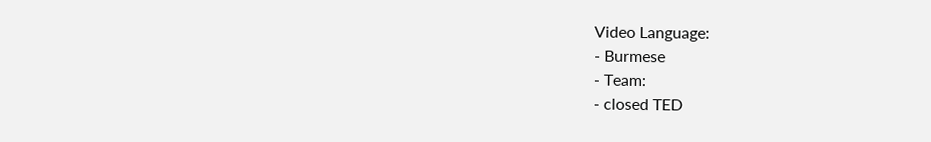Video Language:
- Burmese
- Team:
- closed TED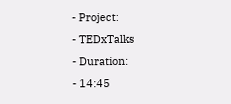- Project:
- TEDxTalks
- Duration:
- 14:45